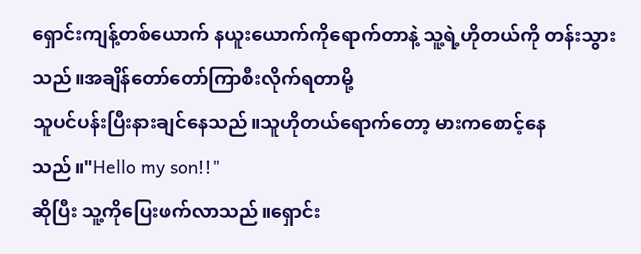ရှောင်းကျန့်တစ်ယောက် နယူးယောက်ကိုရောက်တာနဲ့ သူ့ရဲ့ဟိုတယ်ကို တန်းသွားသည်။အချိန်တော်တော်ကြာစီးလိုက်ရတာမို့
သူပင်ပန်းပြီးနားချင်နေသည်။သူဟိုတယ်ရောက်တော့ မားကစောင့်နေသည်။"Hello my son!!"
ဆိုပြီး သူ့ကိုပြေးဖက်လာသည်။ရှောင်း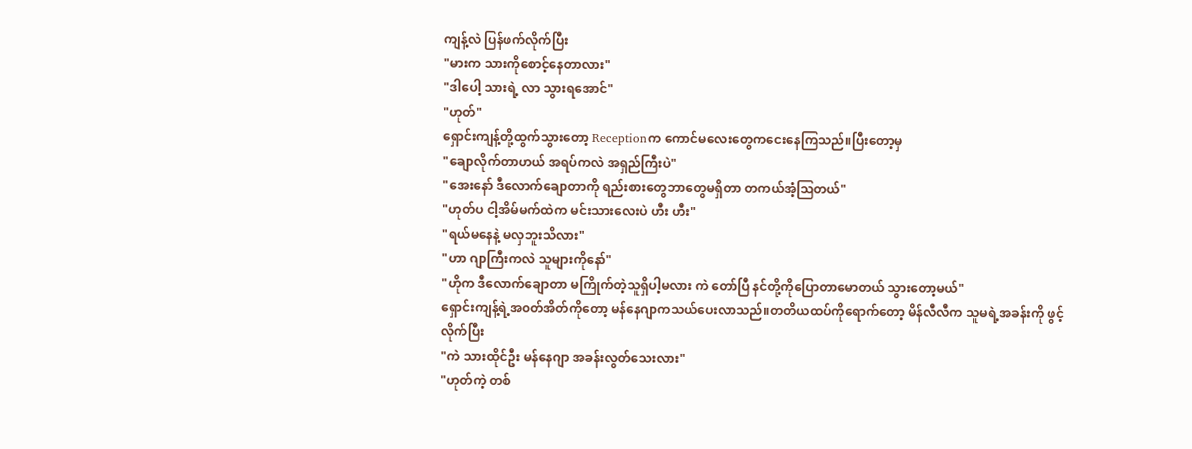ကျန့်လဲ ပြန်ဖက်လိုက်ပြီး
"မားက သားကိုစောင့်နေတာလား"
"ဒါပေါ့ သားရဲ့ လာ သွားရအောင်"
"ဟုတ်"
ရှောင်းကျန့်တို့ထွက်သွားတော့ Receptionက ကောင်မလေးတွေကငေးနေကြသည်။ပြီးတော့မှ
"ချောလိုက်တာဟယ် အရပ်ကလဲ အရှည်ကြီးပဲ"
"အေးနော် ဒီလောက်ချောတာကို ရည်းစားတွေဘာတွေမရှိတာ တကယ်အံ့ဩတယ်"
"ဟုတ်ပ ငါ့အိမ်မက်ထဲက မင်းသားလေးပဲ ဟီး ဟီး"
"ရယ်မနေနဲ့ မလှဘူးသိလား"
"ဟာ ဂျာကြီးကလဲ သူများကိုနော်"
"ဟိုက ဒီလောက်ချောတာ မကြိုက်တဲ့သူရှိပါ့မလား ကဲ တော်ပြီ နင်တို့ကိုပြောတာမောတယ် သွားတော့မယ်"
ရှောင်းကျန့်ရဲ့အ၀တ်အိတ်ကိုတော့ မန်နေဂျာကသယ်ပေးလာသည်။တတိယထပ်ကိုရောက်တော့ မိန်လီလီက သူမရဲ့အခန်းကို ဖွင့်လိုက်ပြီး
"ကဲ သားထိုင်ဦး မန်နေဂျာ အခန်းလွတ်သေးလား"
"ဟုတ်ကဲ့ တစ်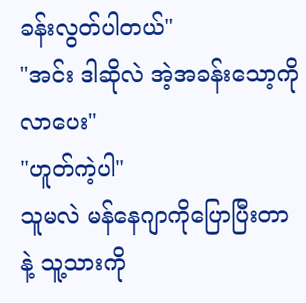ခန်းလွတ်ပါတယ်"
"အင်း ဒါဆိုလဲ အဲ့အခန်းသော့ကို လာပေး"
"ဟူတ်ကဲ့ပါ"
သူမလဲ မန်နေဂျာကိုပြောပြီးတာနဲ့ သူ့သားကို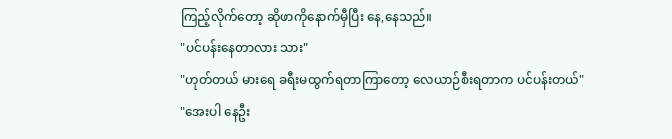ကြည့်လိုက်တော့ ဆိုဖာကိုနောက်မှီပြီး နေ,နေသည်။
"ပင်ပန်းနေတာလား သား"
"ဟုတ်တယ် မားရေ ခရီးမထွက်ရတာကြာတော့ လေယာဉ်စီးရတာက ပင်ပန်းတယ်"
"အေးပါ နေဦး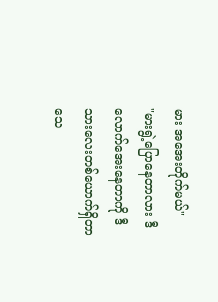မား အအေးတိုက်မယ်"
"မားရွဲ့ပြောနေတာလား ဒီလောက်အေးနေတာကို ဒီသားလေးတစ်ယောက်ရှိတာ သေ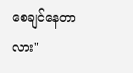စေချင်နေတာလား"